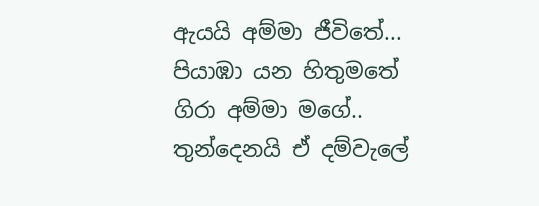ඇයයි අම්මා ජීවිතේ...
පියාඹා යන හිතුමතේ
ගිරා අම්මා මගේ..
තුන්දෙනයි ඒ දම්වැලේ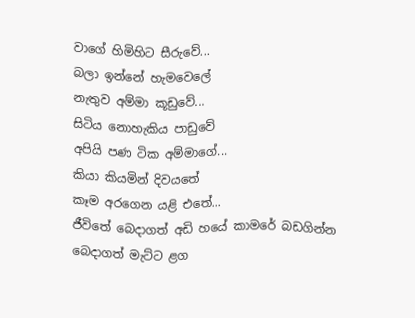වාගේ හිමිහිට සීරුවේ...
බලා ඉන්නේ හැමවෙලේ
නැතුව අම්මා කූඩුවේ...
සිටිය නොහැකිය පාඩුවේ
අපියි පණ ටික අම්මාගේ...
කියා කියමින් දිවයතේ
කෑම අරගෙන යළි එතේ...
ජීවිතේ බෙදාගත් අඩි හයේ කාමරේ බඩගින්න බෙදාගත් මැට්ට ළග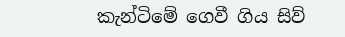කැන්ටිමේ ගෙවී ගිය සිව්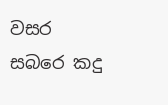වසර සබරෙ කදු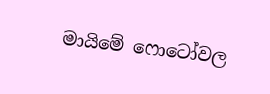මායිමේ ෆොටෝවල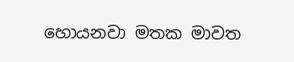හොයනවා මතක මාවත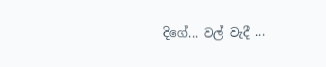දිගේ... වල් වැදී ...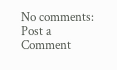No comments:
Post a Comment